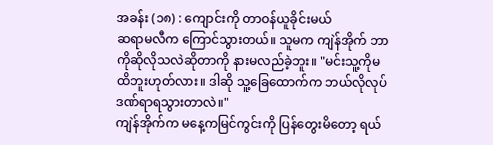အခန်း (၁၈) : ကျောင်းကို တာဝန်ယူခိုင်းမယ်
ဆရာမလီက ကြောင်သွားတယ်။ သူမက ကျဲန်အိုက် ဘာကိုဆိုလိုသလဲဆိုတာကို နားမလည်ခဲ့ဘူး။ "မင်းသူ့ကိုမထိဘူးဟုတ်လား။ ဒါဆို သူ့ခြေထောက်က ဘယ်လိုလုပ် ဒဏ်ရာရသွားတာလဲ။"
ကျဲန်အိုက်က မနေ့ကမြင်ကွင်းကို ပြန်တွေးမိတော့ ရယ်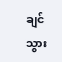ချင်သွား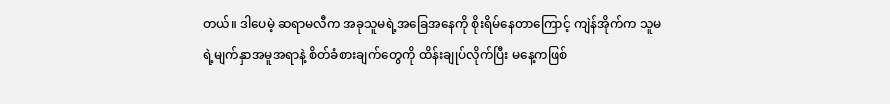တယ်။ ဒါပေမဲ့ ဆရာမလီက အခုသူမရဲ့အခြေအနေကို စိုးရိမ်နေတာကြောင့် ကျဲန်အိုက်က သူမရဲ့မျက်နှာအမူအရာနဲ့ စိတ်ခံစားချက်တွေကို ထိန်းချုပ်လိုက်ပြီး မနေ့ကဖြစ်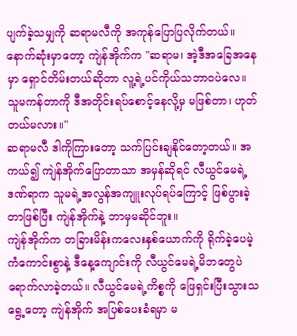ပျက်ခဲ့သမျှကို ဆရာမလီကို အကုန်ပြောပြလိုက်တယ်။
နောက်ဆုံးမှာတော့ ကျဲန်အိုက်က "ဆရာမ၊ အဲ့ဒီအခြေအနေမှာ ရှောင်တိမ်းတယ်ဆိုတာ လူ့ရဲ့ပင်ကိုယ်သဘာဝပဲလေ။ သူမကန်တာကို ဒီအတိုင်းရပ်စောင့်နေလို့မှ မဖြစ်တာ၊ ဟုတ်တယ်မလား။"
ဆရာမလီ ဒါကိုကြားတော့ သက်ပြင်းချနိုင်တော့တယ်။ အကယ်၍ ကျဲန်အိုက်ပြောတာသာ အမှန်ဆိုရင် လီယွင်မေရဲ့ဒဏ်ရာက သူမရဲ့အလွန်အကျူးလုပ်ရပ်ကြောင့် ဖြစ်ပွားခဲ့တာဖြစ်ပြီး ကျဲန်အိုက်နဲ့ ဘာမှမဆိုင်ဘူး။
ကျဲန်အိုက်က တခြားမိန်းကလေးနှစ်ယောက်ကို ရိုက်ခဲ့ပေမဲ့ ကံကောင်းစွာနဲ့ ဒီနေ့ကျောင်းကို လီယွင်မေရဲ့မိဘတွေပဲ ရောက်လာခဲ့တယ်။ လီယွင်မေရဲ့ကိစ္စကို ဖြေရှင်းပြီးသွားသရွေ့တော့ ကျဲန်အိုက် အပြစ်ပေးခံရမှာ မ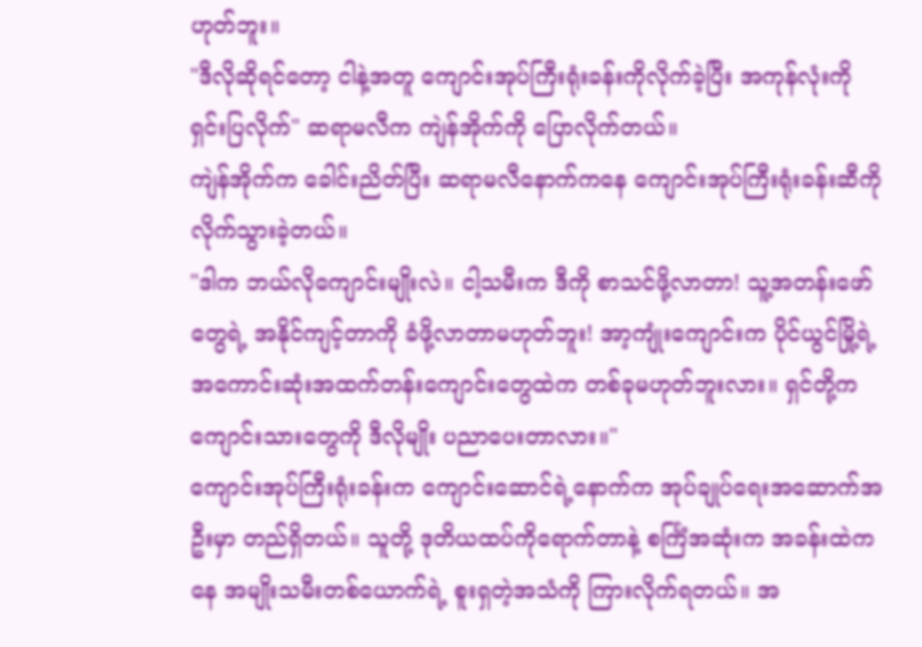ဟုတ်ဘူး။
"ဒီလိုဆိုရင်တော့ ငါနဲ့အတူ ကျောင်းအုပ်ကြီးရုံးခန်းကိုလိုက်ခဲ့ပြီး အကုန်လုံးကို ရှင်းပြလိုက်" ဆရာမလီက ကျဲန်အိုက်ကို ပြောလိုက်တယ်။
ကျဲန်အိုက်က ခေါင်းညိတ်ပြီး ဆရာမလီနောက်ကနေ ကျောင်းအုပ်ကြီးရုံးခန်းဆီကို လိုက်သွားခဲ့တယ်။
"ဒါက ဘယ်လိုကျောင်းမျိုးလဲ။ ငါ့သမီးက ဒီကို စာသင်ဖို့လာတာ! သူ့အတန်းဖော်တွေရဲ့ အနိုင်ကျင့်တာကို ခံဖို့လာတာမဟုတ်ဘူး! အာ့ကျုံးကျောင်းက ပိုင်ယွင်မြို့ရဲ့ အကောင်းဆုံးအထက်တန်းကျောင်းတွေထဲက တစ်ခုမဟုတ်ဘူးလား။ ရှင်တို့က ကျောင်းသားတွေကို ဒီလိုမျိုး ပညာပေးတာလား။"
ကျောင်းအုပ်ကြီးရုံးခန်းက ကျောင်းဆောင်ရဲ့နောက်က အုပ်ချုပ်ရေးအဆောက်အဦးမှာ တည်ရှိတယ်။ သူတို့ ဒုတိယထပ်ကိုရောက်တာနဲ့ စင်္ကြံအဆုံးက အခန်းထဲကနေ အမျိုးသမီးတစ်ယောက်ရဲ့ စူးရှတဲ့အသံကို ကြားလိုက်ရတယ်။ အ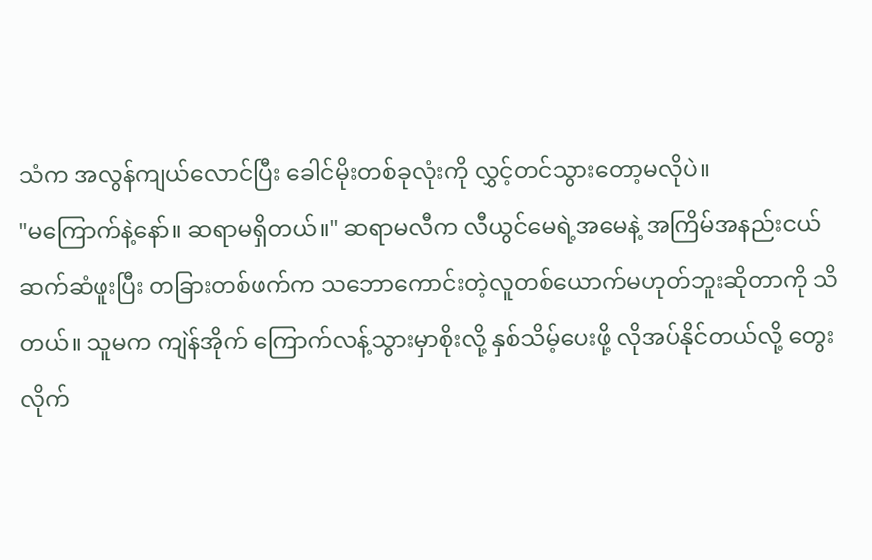သံက အလွန်ကျယ်လောင်ပြီး ခေါင်မိုးတစ်ခုလုံးကို လွှင့်တင်သွားတော့မလိုပဲ။
"မကြောက်နဲ့နော်။ ဆရာမရှိတယ်။" ဆရာမလီက လီယွင်မေရဲ့အမေနဲ့ အကြိမ်အနည်းငယ် ဆက်ဆံဖူးပြီး တခြားတစ်ဖက်က သဘောကောင်းတဲ့လူတစ်ယောက်မဟုတ်ဘူးဆိုတာကို သိတယ်။ သူမက ကျဲန်အိုက် ကြောက်လန့်သွားမှာစိုးလို့ နှစ်သိမ့်ပေးဖို့ လိုအပ်နိုင်တယ်လို့ တွေးလိုက်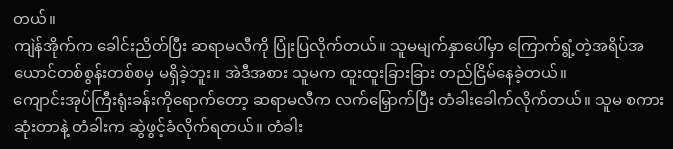တယ်။
ကျဲန်အိုက်က ခေါင်းညိတ်ပြီး ဆရာမလီကို ပြုံးပြလိုက်တယ်။ သူမမျက်နှာပေါ်မှာ ကြောက်ရွံ့တဲ့အရိပ်အယောင်တစ်စွန်းတစ်စမှ မရှိခဲ့ဘူး။ အဲဒီအစား သူမက ထူးထူးခြားခြား တည်ငြိမ်နေခဲ့တယ်။
ကျောင်းအုပ်ကြီးရုံးခန်းကိုရောက်တော့ ဆရာမလီက လက်မြှောက်ပြီး တံခါးခေါက်လိုက်တယ်။ သူမ စကားဆုံးတာနဲ့ တံခါးက ဆွဲဖွင့်ခံလိုက်ရတယ်။ တံခါး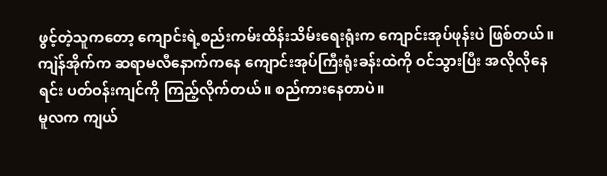ဖွင့်တဲ့သူကတော့ ကျောင်းရဲ့စည်းကမ်းထိန်းသိမ်းရေးရုံးက ကျောင်းအုပ်ဖုန်းပဲ ဖြစ်တယ်။
ကျဲန်အိုက်က ဆရာမလီနောက်ကနေ ကျောင်းအုပ်ကြီးရုံးခန်းထဲကို ဝင်သွားပြီး အလိုလိုနေရင်း ပတ်ဝန်းကျင်ကို ကြည့်လိုက်တယ်။ စည်ကားနေတာပဲ။
မူလက ကျယ်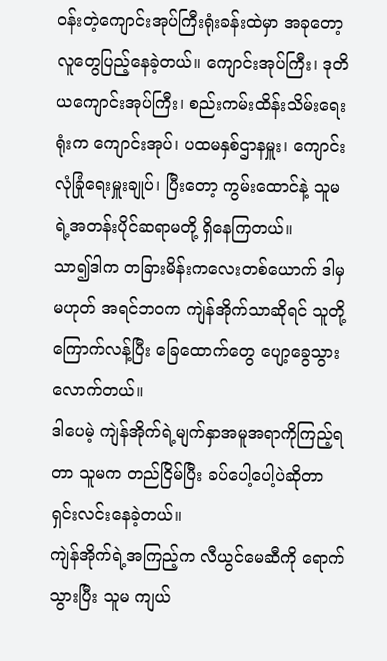ဝန်းတဲ့ကျောင်းအုပ်ကြီးရုံးခန်းထဲမှာ အခုတော့ လူတွေပြည့်နေခဲ့တယ်။ ကျောင်းအုပ်ကြီး၊ ဒုတိယကျောင်းအုပ်ကြီး၊ စည်းကမ်းထိန်းသိမ်းရေးရုံးက ကျောင်းအုပ်၊ ပထမနှစ်ဌာနမှူး၊ ကျောင်းလုံခြုံရေးမှူးချုပ်၊ ပြီးတော့ ကွမ်းထောင်နဲ့ သူမရဲ့အတန်းပိုင်ဆရာမတို့ ရှိနေကြတယ်။
သာ၍ဒါက တခြားမိန်းကလေးတစ်ယောက် ဒါမှမဟုတ် အရင်ဘဝက ကျဲန်အိုက်သာဆိုရင် သူတို့ ကြောက်လန့်ပြီး ခြေထောက်တွေ ပျော့ခွေသွားလောက်တယ်။
ဒါပေမဲ့ ကျဲန်အိုက်ရဲ့မျက်နှာအမူအရာကိုကြည့်ရတာ သူမက တည်ငြိမ်ပြီး ခပ်ပေါ့ပေါ့ပဲဆိုတာ ရှင်းလင်းနေခဲ့တယ်။
ကျဲန်အိုက်ရဲ့အကြည့်က လီယွင်မေဆီကို ရောက်သွားပြီး သူမ ကျယ်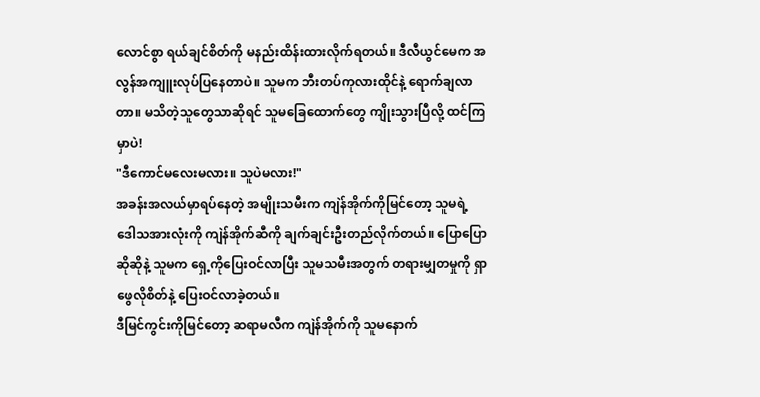လောင်စွာ ရယ်ချင်စိတ်ကို မနည်းထိန်းထားလိုက်ရတယ်။ ဒီလီယွင်မေက အလွန်အကျူးလုပ်ပြနေတာပဲ။ သူမက ဘီးတပ်ကုလားထိုင်နဲ့ ရောက်ချလာတာ။ မသိတဲ့သူတွေသာဆိုရင် သူမခြေထောက်တွေ ကျိုးသွားပြီလို့ ထင်ကြမှာပဲ!
"ဒီကောင်မလေးမလား။ သူပဲမလား!"
အခန်းအလယ်မှာရပ်နေတဲ့ အမျိုးသမီးက ကျဲန်အိုက်ကိုမြင်တော့ သူမရဲ့ဒေါသအားလုံးကို ကျဲန်အိုက်ဆီကို ချက်ချင်းဦးတည်လိုက်တယ်။ ပြောပြောဆိုဆိုနဲ့ သူမက ရှေ့ကိုပြေးဝင်လာပြီး သူမသမီးအတွက် တရားမျှတမှုကို ရှာဖွေလိုစိတ်နဲ့ ပြေးဝင်လာခဲ့တယ်။
ဒီမြင်ကွင်းကိုမြင်တော့ ဆရာမလီက ကျဲန်အိုက်ကို သူမနောက်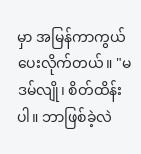မှာ အမြန်ကာကွယ်ပေးလိုက်တယ်။ "မဒမ်လျို၊ စိတ်ထိန်းပါ။ ဘာဖြစ်ခဲ့လဲ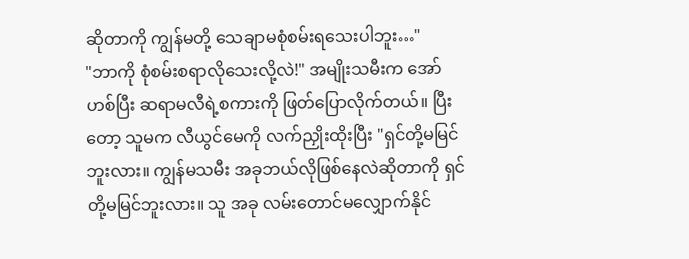ဆိုတာကို ကျွန်မတို့ သေချာမစုံစမ်းရသေးပါဘူး…"
"ဘာကို စုံစမ်းစရာလိုသေးလို့လဲ!" အမျိုးသမီးက အော်ဟစ်ပြီး ဆရာမလီရဲ့စကားကို ဖြတ်ပြောလိုက်တယ်။ ပြီးတော့ သူမက လီယွင်မေကို လက်ညှိုးထိုးပြီး "ရှင်တို့မမြင်ဘူးလား။ ကျွန်မသမီး အခုဘယ်လိုဖြစ်နေလဲဆိုတာကို ရှင်တို့မမြင်ဘူးလား။ သူ အခု လမ်းတောင်မလျှောက်နိုင်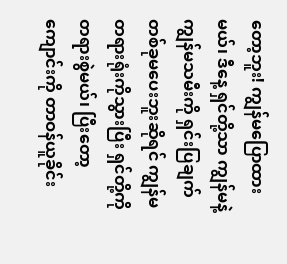တော့ဘူး! ကျွန်မပြောထားမယ်၊ ဒီနေ့ ရှင်တို့သာ ကျွန်မနဲ့ ကျွန်မသမီးကို ရှင်းပြချက်တစ်ခုမပေးဘူးဆိုရင် ကျွန်မတရားရုံးကိုသွားပြီး ရှင်တို့ကို တရားစွဲမယ်၊ ပြီးတော့ ကျောင်းကို တာဝန်ယူခိုင်း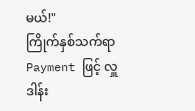မယ်!"
ကြိုက်နှစ်သက်ရာ Payment ဖြင့် လှူဒါန်း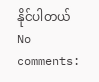နိုင်ပါတယ်
No comments: